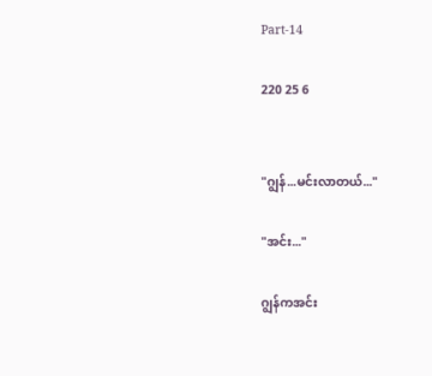Part-14

220 25 6


"ဂျွန်...မင်းလာတယ်..."

"အင်း..."

ဂျွန်ကအင်း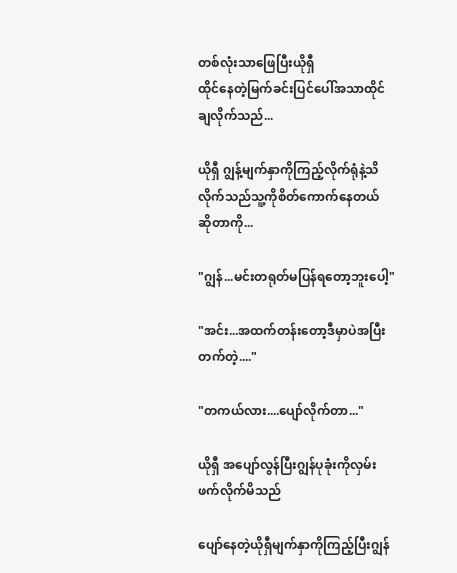တစ်လုံးသာဖြေပြီးယိုရှီ
ထိုင်နေတဲ့မြက်ခင်းပြင်ပေါ်အသာထိုင်
ချလိုက်သည်...

ယိုရှီ ဂျွန့်မျက်နှာကိုကြည့်လိုက်ရုံနဲ့သိ
လိုက်သည်သူ့ကိုစိတ်ကောက်နေတယ်
ဆိုတာကို...

"ဂျွန်...မင်းတရုတ်မပြန်ရတော့ဘူးပေါ့"

"အင်း...အထက်တန်းတော့ဒီမှာပဲအပြီး
တက်တဲ့...."

"တကယ်လား....ပျော်လိုက်တာ..."

ယိုရှီ အပျော်လွန်ပြီးဂျွန်ပုခုံးကိုလှမ်း
ဖက်လိုက်မိသည်

ပျော်နေတဲ့ယိုရှီမျက်နှာကိုကြည့်ပြီးဂျွန်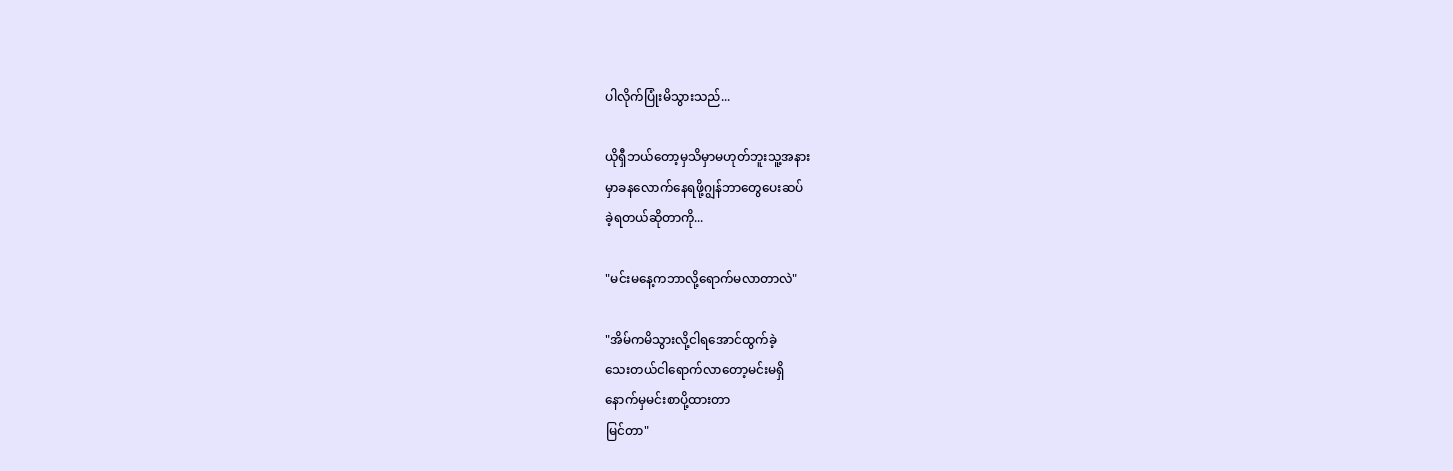ပါလိုက်ပြုံးမိသွားသည်...

ယိုရှီဘယ်တော့မှသိမှာမဟုတ်ဘူးသူ့အနား
မှာခနလောက်နေရဖို့ဂျွန်ဘာတွေပေးဆပ်
ခဲ့ရတယ်ဆိုတာကို...

"မင်းမနေ့ကဘာလို့ရောက်မလာတာလဲ"

"အိမ်ကမိသွားလို့ငါရအောင်ထွက်ခဲ့
သေးတယ်ငါရောက်လာတော့မင်းမရှိ
နောက်မှမင်းစာပို့ထားတာ
မြင်တာ"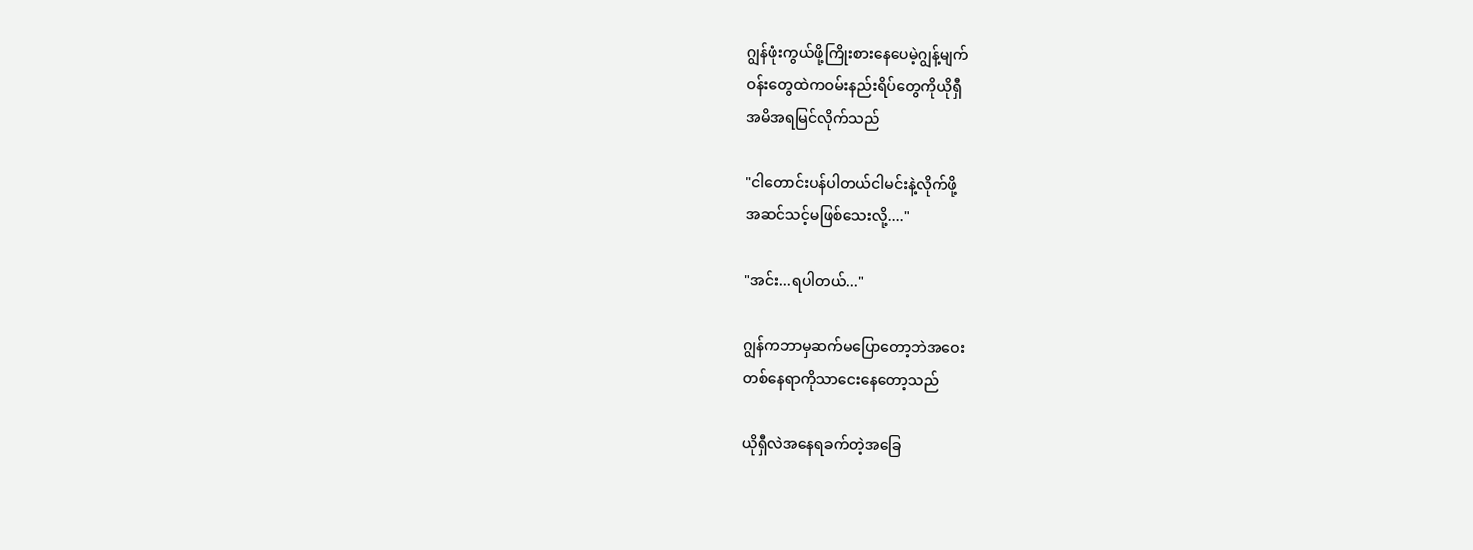ဂျွန်ဖုံးကွယ်ဖို့ကြိုးစားနေပေမဲ့ဂျွန့်မျက်
ဝန်းတွေထဲကဝမ်းနည်းရိပ်တွေကိုယိုရှီ
အမိအရမြင်လိုက်သည်

"ငါတောင်းပန်ပါတယ်ငါမင်းနဲ့လိုက်ဖို့
အဆင်သင့်မဖြစ်သေးလို့...."

"အင်း...ရပါတယ်..."

ဂျွန်ကဘာမှဆက်မပြောတော့ဘဲအဝေး
တစ်နေရာကိုသာငေးနေတော့သည်

ယိုရှီလဲအနေရခက်တဲ့အခြေ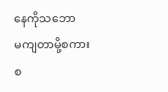နေကိုသဘော
မကျတာမို့စကားစ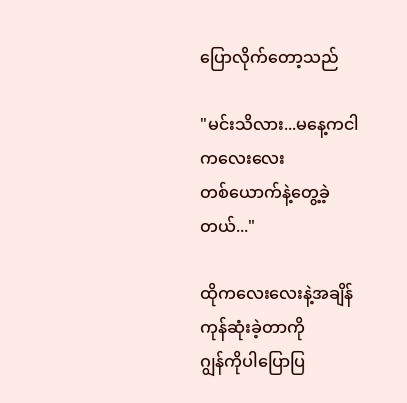ပြောလိုက်‌တော့သည်

"မင်းသိလား...မနေ့ကငါကလေးလေး
တစ်ယောက်နဲ့တွေ့ခဲ့တယ်..."

ထိုကလေးလေးနဲ့အချိန်ကုန်ဆုံးခဲ့တာကို
ဂျွန်ကိုပါပြောပြ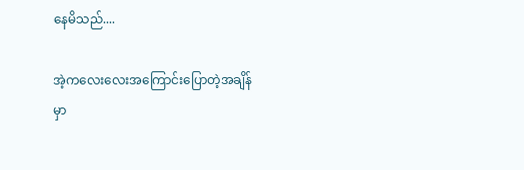နေမိသည်....

အဲ့ကလေးလေးအကြောင်းပြောတဲ့အချိန်
မှာ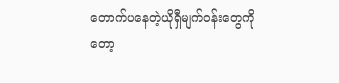တောက်ပနေတဲ့ယိုရှီမျက်ဝန်းတွေကို
တော့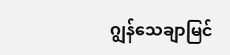ဂျွန်သေချာမြင်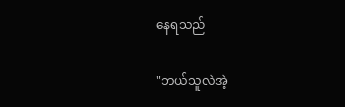နေရသည်

"ဘယ်သူလဲအဲ့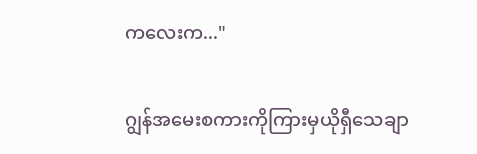ကလေးက..."

ဂျွန်အမေးစကားကိုကြားမှယိုရှီသေချာ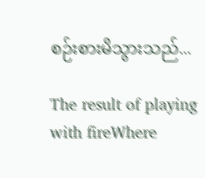စဉ်းစားမိသွားသည်...

The result of playing with fireWhere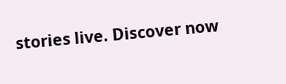stories live. Discover now